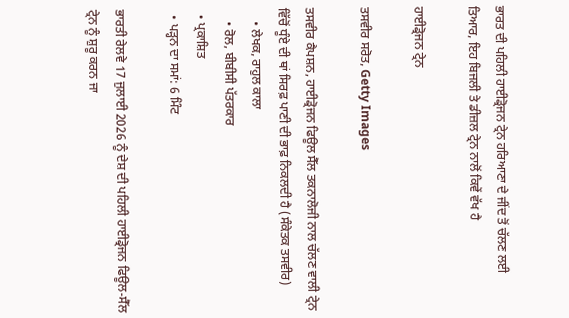ਭਾਰਤ ਦੀ ਪਹਿਲੀ ਹਾਈਡ੍ਰੋਜਨ ਟ੍ਰੇਨ ਹਰਿਆਣਾ ਦੇ ਜੀਂਦ ਤੋਂ ਚੱਲਣ ਲਈ ਤਿਆਰ, ਇਹ ਬਿਜਲੀ ਤੇ ਡੀਜ਼ਲ ਟ੍ਰੇਨ ਨਾਲੋਂ ਕਿਵੇਂ ਵੱਖ ਹੈ

ਹਾਈਡ੍ਰੋਜਨ ਟ੍ਰੇਨ

ਤਸਵੀਰ ਸਰੋਤ, Getty Images

ਤਸਵੀਰ ਕੈਪਸ਼ਨ, ਹਾਈਡ੍ਰੋਜਨ ਫਿਊਲ ਸੈੱਲ ਤਕਨਾਲੋਜੀ ਨਾਲ ਚੱਲਣ ਵਾਲੀ ਟ੍ਰੇਨ ਵਿੱਚੋਂ ਧੂੰਏ ਦੀ ਥਾਂ ਸਿਰਫ਼ ਪਾਣੀ ਦੀ ਭਾਫ਼ ਨਿਕਲਦੀ ਹੈ (ਸੰਕੇਤਕ ਤਸਵੀਰ)
    • ਲੇਖਕ, ਰਾਹੁਲ ਕਾਲਾ
    • ਰੋਲ, ਬੀਬੀਸੀ ਪੱਤਰਕਾਰ
  • ਪ੍ਰਕਾਸ਼ਿਤ
  • ਪੜ੍ਹਨ ਦਾ ਸਮਾਂ: 6 ਮਿੰਟ

ਭਾਰਤੀ ਰੇਲਵੇ 17 ਜੁਲਾਈ 2026 ਨੂੰ ਦੇਸ਼ ਦੀ ਪਹਿਲੀ ਹਾਈਡ੍ਰੋਜਨ ਫਿਊਲ-ਸੈੱਲ ਟ੍ਰੇਨ ਨੂੰ ਸ਼ੁਰੂ ਕਰਨ ਜਾ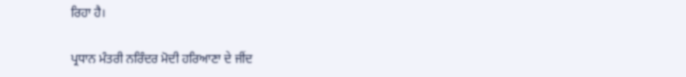ਰਿਹਾ ਹੈ।

ਪ੍ਰਧਾਨ ਮੰਤਰੀ ਨਰਿੰਦਰ ਮੋਦੀ ਹਰਿਆਣਾ ਦੇ ਜੀਂਦ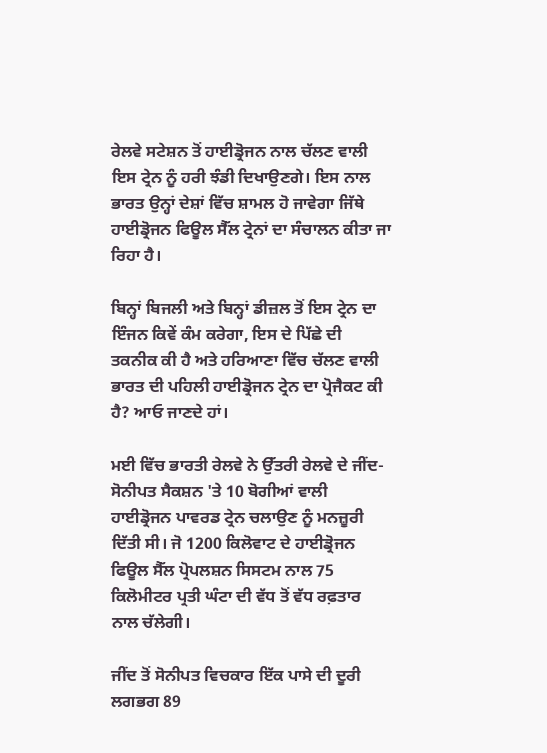ਰੇਲਵੇ ਸਟੇਸ਼ਨ ਤੋਂ ਹਾਈਡ੍ਰੋਜਨ ਨਾਲ ਚੱਲਣ ਵਾਲੀ ਇਸ ਟ੍ਰੇਨ ਨੂੰ ਹਰੀ ਝੰਡੀ ਦਿਖਾਉਣਗੇ। ਇਸ ਨਾਲ ਭਾਰਤ ਉਨ੍ਹਾਂ ਦੇਸ਼ਾਂ ਵਿੱਚ ਸ਼ਾਮਲ ਹੋ ਜਾਵੇਗਾ ਜਿੱਥੇ ਹਾਈਡ੍ਰੋਜਨ ਫਿਊਲ ਸੈੱਲ ਟ੍ਰੇਨਾਂ ਦਾ ਸੰਚਾਲਨ ਕੀਤਾ ਜਾ ਰਿਹਾ ਹੈ।

ਬਿਨ੍ਹਾਂ ਬਿਜਲੀ ਅਤੇ ਬਿਨ੍ਹਾਂ ਡੀਜ਼ਲ ਤੋਂ ਇਸ ਟ੍ਰੇਨ ਦਾ ਇੰਜਨ ਕਿਵੇਂ ਕੰਮ ਕਰੇਗਾ, ਇਸ ਦੇ ਪਿੱਛੇ ਦੀ ਤਕਨੀਕ ਕੀ ਹੈ ਅਤੇ ਹਰਿਆਣਾ ਵਿੱਚ ਚੱਲਣ ਵਾਲੀ ਭਾਰਤ ਦੀ ਪਹਿਲੀ ਹਾਈਡ੍ਰੋਜਨ ਟ੍ਰੇਨ ਦਾ ਪ੍ਰੋਜੈਕਟ ਕੀ ਹੈ? ਆਓ ਜਾਣਦੇ ਹਾਂ।

ਮਈ ਵਿੱਚ ਭਾਰਤੀ ਰੇਲਵੇ ਨੇ ਉੱਤਰੀ ਰੇਲਵੇ ਦੇ ਜੀਂਦ-ਸੋਨੀਪਤ ਸੈਕਸ਼ਨ 'ਤੇ 10 ਬੋਗੀਆਂ ਵਾਲੀ ਹਾਈਡ੍ਰੋਜਨ ਪਾਵਰਡ ਟ੍ਰੇਨ ਚਲਾਉਣ ਨੂੰ ਮਨਜ਼ੂਰੀ ਦਿੱਤੀ ਸੀ। ਜੋ 1200 ਕਿਲੋਵਾਟ ਦੇ ਹਾਈਡ੍ਰੋਜਨ ਫਿਊਲ ਸੈੱਲ ਪ੍ਰੋਪਲਸ਼ਨ ਸਿਸਟਮ ਨਾਲ 75 ਕਿਲੋਮੀਟਰ ਪ੍ਰਤੀ ਘੰਟਾ ਦੀ ਵੱਧ ਤੋਂ ਵੱਧ ਰਫ਼ਤਾਰ ਨਾਲ ਚੱਲੇਗੀ।

ਜੀਂਦ ਤੋਂ ਸੋਨੀਪਤ ਵਿਚਕਾਰ ਇੱਕ ਪਾਸੇ ਦੀ ਦੂਰੀ ਲਗਭਗ 89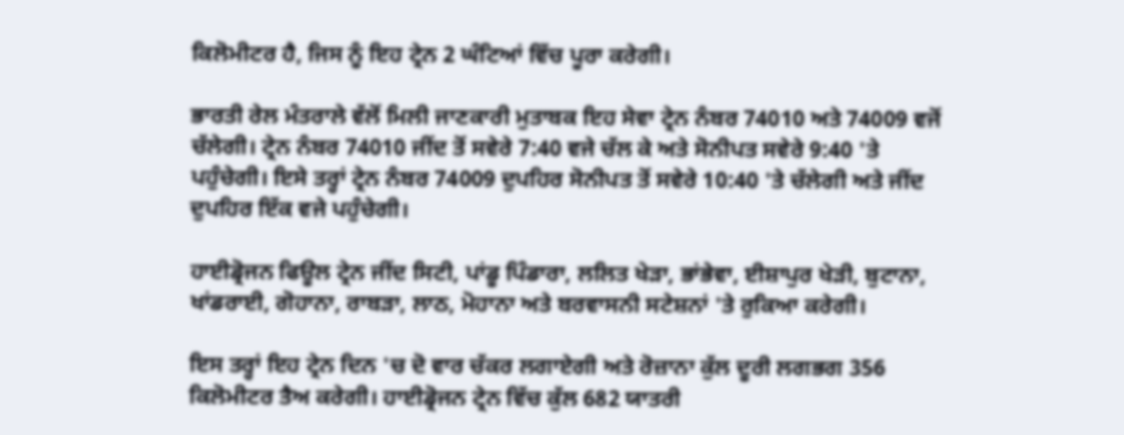ਕਿਲੋਮੀਟਰ ਹੈ, ਜਿਸ ਨੂੰ ਇਹ ਟ੍ਰੇਨ 2 ਘੰਟਿਆਂ ਵਿੱਚ ਪੂਰਾ ਕਰੇਗੀ।

ਭਾਰਤੀ ਰੇਲ ਮੰਤਰਾਲੇ ਵੱਲੋਂ ਮਿਲੀ ਜਾਣਕਾਰੀ ਮੁਤਾਬਕ ਇਹ ਸੇਵਾ ਟ੍ਰੇਨ ਨੰਬਰ 74010 ਅਤੇ 74009 ਵਜੋਂ ਚੱਲੇਗੀ। ਟ੍ਰੇਨ ਨੰਬਰ 74010 ਜੀਂਦ ਤੋਂ ਸਵੇਰੇ 7:40 ਵਜੇ ਚੱਲ ਕੇ ਅਤੇ ਸੋਨੀਪਤ ਸਵੇਰੇ 9:40 'ਤੇ ਪਹੁੰਚੇਗੀ। ਇਸੇ ਤਰ੍ਹਾਂ ਟ੍ਰੇਨ ਨੰਬਰ 74009 ਦੁਪਹਿਰ ਸੋਨੀਪਤ ਤੋਂ ਸਵੇਰੇ 10:40 'ਤੇ ਚੱਲੇਗੀ ਅਤੇ ਜੀਂਦ ਦੁਪਹਿਰ ਇੱਕ ਵਜੇ ਪਹੁੰਚੇਗੀ।

ਹਾਈਡ੍ਰੋਜਨ ਫਿਊਲ ਟ੍ਰੇਨ ਜੀਂਦ ਸਿਟੀ, ਪਾਂਡੂ ਪਿੰਡਾਰਾ, ਲਲਿਤ ਖੇੜਾ, ਭਾਂਭੇਵਾ, ਈਸ਼ਾਪੁਰ ਖੇੜੀ, ਬੁਟਾਨਾ, ਖਾਂਡਰਾਈ, ਗੋਹਾਨਾ, ਰਾਬੜਾ, ਲਾਠ, ਮੋਹਾਨਾ ਅਤੇ ਬਰਵਾਸਨੀ ਸਟੇਸ਼ਨਾਂ 'ਤੇ ਰੁਕਿਆ ਕਰੇਗੀ।

ਇਸ ਤਰ੍ਹਾਂ ਇਹ ਟ੍ਰੇਨ ਦਿਨ 'ਚ ਦੋ ਵਾਰ ਚੱਕਰ ਲਗਾਏਗੀ ਅਤੇ ਰੋਜ਼ਾਨਾ ਕੁੱਲ ਦੂਰੀ ਲਗਭਗ 356 ਕਿਲੋਮੀਟਰ ਤੈਅ ਕਰੇਗੀ। ਹਾਈਡ੍ਰੋਜਨ ਟ੍ਰੇਨ ਵਿੱਚ ਕੁੱਲ 682 ਯਾਤਰੀ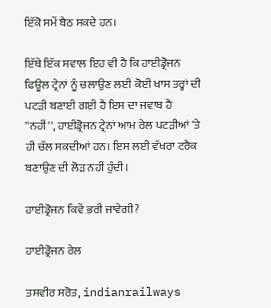ਇੱਕੋ ਸਮੇਂ ਬੈਠ ਸਕਦੇ ਹਨ।

ਇੱਥੇ ਇੱਕ ਸਵਾਲ ਇਹ ਵੀ ਹੈ ਕਿ ਹਾਈਡ੍ਰੋਜਨ ਫਿਊਲ ਟ੍ਰੇਨਾਂ ਨੂੰ ਚਲਾਉਣ ਲਈ ਕੋਈ ਖਾਸ ਤਰ੍ਹਾਂ ਦੀ ਪਟੜੀ ਬਣਾਈ ਗਈ ਹੈ ਇਸ ਦਾ ਜਵਾਬ ਹੈ ''ਨਹੀਂ'', ਹਾਈਡ੍ਰੋਜਨ ਟ੍ਰੇਨਾਂ ਆਮ ਰੇਲ ਪਟੜੀਆਂ 'ਤੇ ਹੀ ਚੱਲ ਸਕਦੀਆਂ ਹਨ। ਇਸ ਲਈ ਵੱਖਰਾ ਟਰੈਕ ਬਣਾਉਣ ਦੀ ਲੋੜ ਨਹੀਂ ਹੁੰਦੀ।

ਹਾਈਡ੍ਰੋਜਨ ਕਿਵੇਂ ਭਰੀ ਜਾਵੇਗੀ?

ਹਾਈਡ੍ਰੋਜਨ ਰੇਲ

ਤਸਵੀਰ ਸਰੋਤ, indianrailways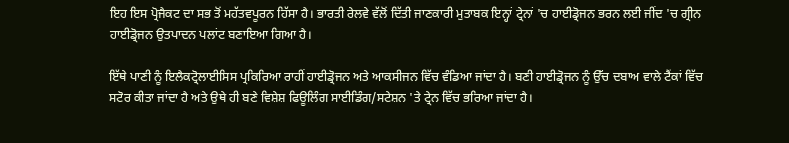ਇਹ ਇਸ ਪ੍ਰੋਜੈਕਟ ਦਾ ਸਭ ਤੋਂ ਮਹੱਤਵਪੂਰਨ ਹਿੱਸਾ ਹੈ। ਭਾਰਤੀ ਰੇਲਵੇ ਵੱਲੋਂ ਦਿੱਤੀ ਜਾਣਕਾਰੀ ਮੁਤਾਬਕ ਇਨ੍ਹਾਂ ਟ੍ਰੇਨਾਂ 'ਚ ਹਾਈਡ੍ਰੋਜਨ ਭਰਨ ਲਈ ਜੀਂਦ 'ਚ ਗ੍ਰੀਨ ਹਾਈਡ੍ਰੋਜਨ ਉਤਪਾਦਨ ਪਲਾਂਟ ਬਣਾਇਆ ਗਿਆ ਹੈ।

ਇੱਥੇ ਪਾਣੀ ਨੂੰ ਇਲੈਕਟ੍ਰੋਲਾਈਸਿਸ ਪ੍ਰਕਿਰਿਆ ਰਾਹੀਂ ਹਾਈਡ੍ਰੋਜਨ ਅਤੇ ਆਕਸੀਜਨ ਵਿੱਚ ਵੰਡਿਆ ਜਾਂਦਾ ਹੈ। ਬਣੀ ਹਾਈਡ੍ਰੋਜਨ ਨੂੰ ਉੱਚ ਦਬਾਅ ਵਾਲੇ ਟੈਂਕਾਂ ਵਿੱਚ ਸਟੋਰ ਕੀਤਾ ਜਾਂਦਾ ਹੈ ਅਤੇ ਉਥੇ ਹੀ ਬਣੇ ਵਿਸ਼ੇਸ਼ ਫਿਊਲਿੰਗ ਸਾਈਡਿੰਗ/ਸਟੇਸ਼ਨ 'ਤੇ ਟ੍ਰੇਨ ਵਿੱਚ ਭਰਿਆ ਜਾਂਦਾ ਹੈ।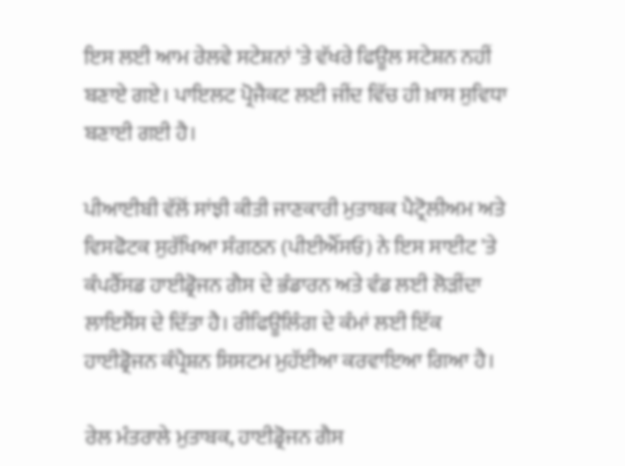ਇਸ ਲਈ ਆਮ ਰੇਲਵੇ ਸਟੇਸ਼ਨਾਂ 'ਤੇ ਵੱਖਰੇ ਫਿਊਲ ਸਟੇਸ਼ਨ ਨਹੀਂ ਬਣਾਏ ਗਏ। ਪਾਇਲਟ ਪ੍ਰੋਜੈਕਟ ਲਈ ਜੀਂਦ ਵਿੱਚ ਹੀ ਖ਼ਾਸ ਸੁਵਿਧਾ ਬਣਾਈ ਗਈ ਹੈ।

ਪੀਆਈਬੀ ਵੱਲੋਂ ਸਾਂਝੀ ਕੀਤੀ ਜਾਣਕਾਰੀ ਮੁਤਾਬਕ ਪੈਟ੍ਰੋਲੀਅਮ ਅਤੇ ਵਿਸਫੋਟਕ ਸੁਰੱਖਿਆ ਸੰਗਠਨ (ਪੀਈਐੱਸਓ) ਨੇ ਇਸ ਸਾਈਟ 'ਤੇ ਕੰਪਰੈੱਸਡ ਹਾਈਡ੍ਰੋਜਨ ਗੈਸ ਦੇ ਭੰਡਾਰਨ ਅਤੇ ਵੰਡ ਲਈ ਲੋੜੀਂਦਾ ਲਾਇਸੈਂਸ ਦੇ ਦਿੱਤਾ ਹੈ। ਰੀਫਿਊਲਿੰਗ ਦੇ ਕੰਮਾਂ ਲਈ ਇੱਕ ਹਾਈਡ੍ਰੋਜਨ ਕੰਪ੍ਰੈਸ਼ਨ ਸਿਸਟਮ ਮੁਹੱਈਆ ਕਰਵਾਇਆ ਗਿਆ ਹੈ।

ਰੇਲ ਮੰਤਰਾਲੇ ਮੁਤਾਬਕ, ਹਾਈਡ੍ਰੋਜਨ ਗੈਸ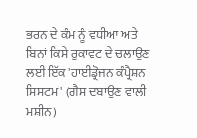ਭਰਨ ਦੇ ਕੰਮ ਨੂੰ ਵਧੀਆ ਅਤੇ ਬਿਨਾਂ ਕਿਸੇ ਰੁਕਾਵਟ ਦੇ ਚਲਾਉਣ ਲਈ ਇੱਕ 'ਹਾਈਡ੍ਰੋਜਨ ਕੰਪ੍ਰੈਸ਼ਨ ਸਿਸਟਮ' (ਗੈਸ ਦਬਾਉਣ ਵਾਲੀ ਮਸ਼ੀਨ)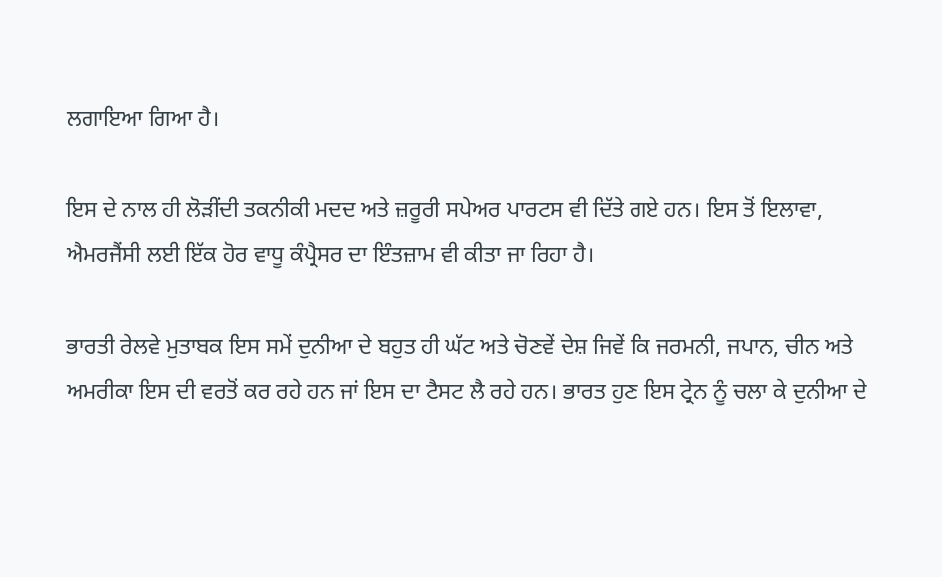ਲਗਾਇਆ ਗਿਆ ਹੈ।

ਇਸ ਦੇ ਨਾਲ ਹੀ ਲੋੜੀਂਦੀ ਤਕਨੀਕੀ ਮਦਦ ਅਤੇ ਜ਼ਰੂਰੀ ਸਪੇਅਰ ਪਾਰਟਸ ਵੀ ਦਿੱਤੇ ਗਏ ਹਨ। ਇਸ ਤੋਂ ਇਲਾਵਾ, ਐਮਰਜੈਂਸੀ ਲਈ ਇੱਕ ਹੋਰ ਵਾਧੂ ਕੰਪ੍ਰੈਸਰ ਦਾ ਇੰਤਜ਼ਾਮ ਵੀ ਕੀਤਾ ਜਾ ਰਿਹਾ ਹੈ।

ਭਾਰਤੀ ਰੇਲਵੇ ਮੁਤਾਬਕ ਇਸ ਸਮੇਂ ਦੁਨੀਆ ਦੇ ਬਹੁਤ ਹੀ ਘੱਟ ਅਤੇ ਚੋਣਵੇਂ ਦੇਸ਼ ਜਿਵੇਂ ਕਿ ਜਰਮਨੀ, ਜਪਾਨ, ਚੀਨ ਅਤੇ ਅਮਰੀਕਾ ਇਸ ਦੀ ਵਰਤੋਂ ਕਰ ਰਹੇ ਹਨ ਜਾਂ ਇਸ ਦਾ ਟੈਸਟ ਲੈ ਰਹੇ ਹਨ। ਭਾਰਤ ਹੁਣ ਇਸ ਟ੍ਰੇਨ ਨੂੰ ਚਲਾ ਕੇ ਦੁਨੀਆ ਦੇ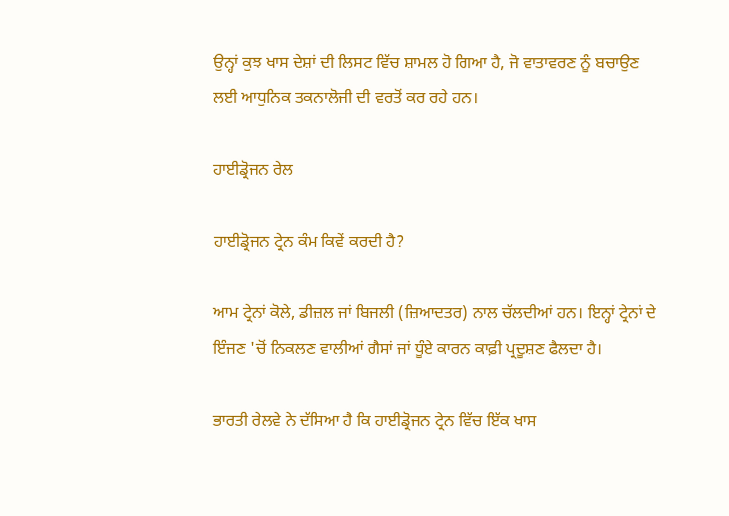ਉਨ੍ਹਾਂ ਕੁਝ ਖਾਸ ਦੇਸ਼ਾਂ ਦੀ ਲਿਸਟ ਵਿੱਚ ਸ਼ਾਮਲ ਹੋ ਗਿਆ ਹੈ, ਜੋ ਵਾਤਾਵਰਣ ਨੂੰ ਬਚਾਉਣ ਲਈ ਆਧੁਨਿਕ ਤਕਨਾਲੋਜੀ ਦੀ ਵਰਤੋਂ ਕਰ ਰਹੇ ਹਨ।

ਹਾਈਡ੍ਰੋਜਨ ਰੇਲ

ਹਾਈਡ੍ਰੋਜਨ ਟ੍ਰੇਨ ਕੰਮ ਕਿਵੇਂ ਕਰਦੀ ਹੈ?

ਆਮ ਟ੍ਰੇਨਾਂ ਕੋਲੇ, ਡੀਜ਼ਲ ਜਾਂ ਬਿਜਲੀ (ਜ਼ਿਆਦਤਰ) ਨਾਲ ਚੱਲਦੀਆਂ ਹਨ। ਇਨ੍ਹਾਂ ਟ੍ਰੇਨਾਂ ਦੇ ਇੰਜਣ 'ਚੋਂ ਨਿਕਲਣ ਵਾਲੀਆਂ ਗੈਸਾਂ ਜਾਂ ਧੂੰਏ ਕਾਰਨ ਕਾਫ਼ੀ ਪ੍ਰਦੂਸ਼ਣ ਫੈਲਦਾ ਹੈ।

ਭਾਰਤੀ ਰੇਲਵੇ ਨੇ ਦੱਸਿਆ ਹੈ ਕਿ ਹਾਈਡ੍ਰੋਜਨ ਟ੍ਰੇਨ ਵਿੱਚ ਇੱਕ ਖਾਸ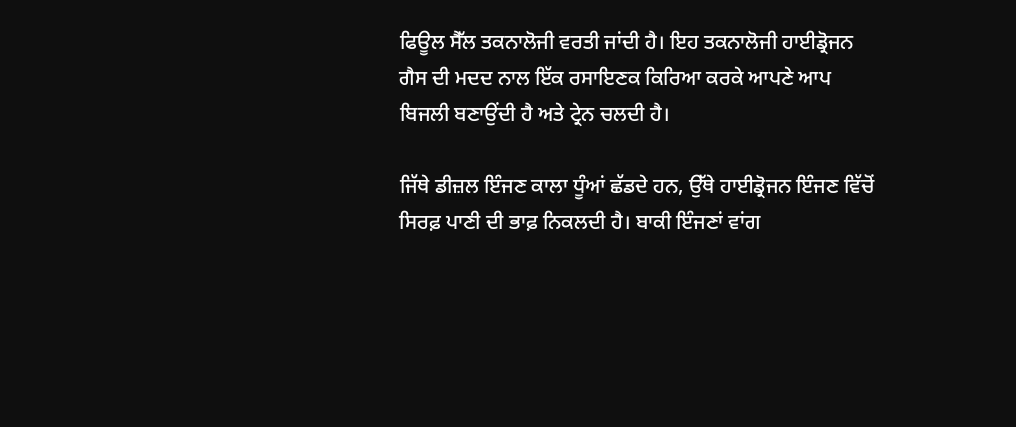ਫਿਊਲ ਸੈੱਲ ਤਕਨਾਲੋਜੀ ਵਰਤੀ ਜਾਂਦੀ ਹੈ। ਇਹ ਤਕਨਾਲੋਜੀ ਹਾਈਡ੍ਰੋਜਨ ਗੈਸ ਦੀ ਮਦਦ ਨਾਲ ਇੱਕ ਰਸਾਇਣਕ ਕਿਰਿਆ ਕਰਕੇ ਆਪਣੇ ਆਪ ਬਿਜਲੀ ਬਣਾਉਂਦੀ ਹੈ ਅਤੇ ਟ੍ਰੇਨ ਚਲਦੀ ਹੈ।

ਜਿੱਥੇ ਡੀਜ਼ਲ ਇੰਜਣ ਕਾਲਾ ਧੂੰਆਂ ਛੱਡਦੇ ਹਨ, ਉੱਥੇ ਹਾਈਡ੍ਰੋਜਨ ਇੰਜਣ ਵਿੱਚੋਂ ਸਿਰਫ਼ ਪਾਣੀ ਦੀ ਭਾਫ਼ ਨਿਕਲਦੀ ਹੈ। ਬਾਕੀ ਇੰਜਣਾਂ ਵਾਂਗ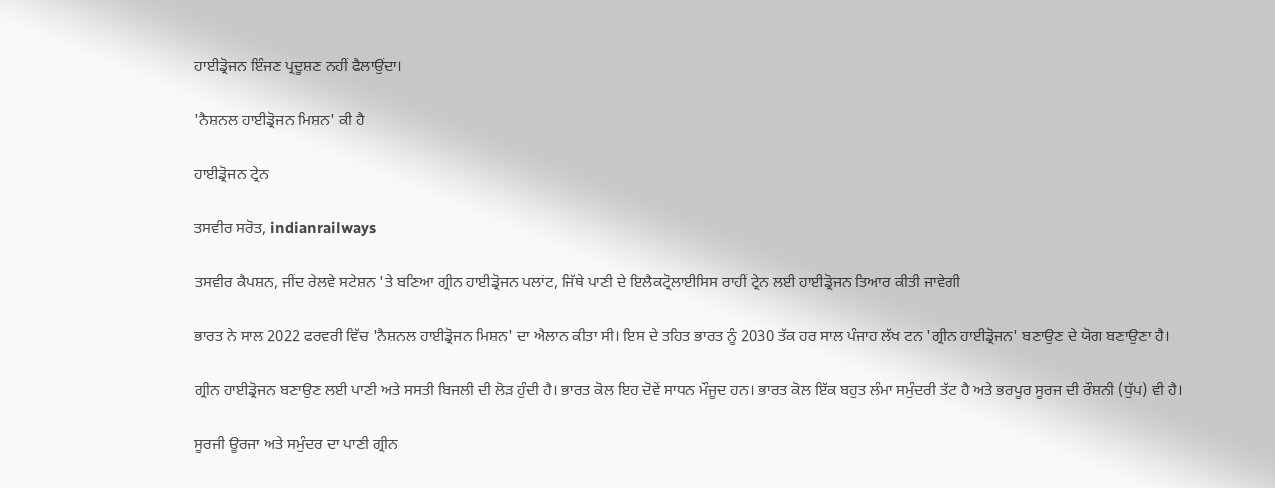ਹਾਈਡ੍ਰੋਜਨ ਇੰਜਣ ਪ੍ਰਦੂਸ਼ਣ ਨਹੀਂ ਫੈਲਾਉਂਦਾ।

'ਨੈਸ਼ਨਲ ਹਾਈਡ੍ਰੋਜਨ ਮਿਸ਼ਨ' ਕੀ ਹੈ

ਹਾਈਡ੍ਰੋਜਨ ਟ੍ਰੇਨ

ਤਸਵੀਰ ਸਰੋਤ, indianrailways

ਤਸਵੀਰ ਕੈਪਸ਼ਨ, ਜੀਂਦ ਰੇਲਵੇ ਸਟੇਸ਼ਨ 'ਤੇ ਬਣਿਆ ਗ੍ਰੀਨ ਹਾਈਡ੍ਰੋਜਨ ਪਲਾਂਟ, ਜਿੱਥੇ ਪਾਣੀ ਦੇ ਇਲੈਕਟ੍ਰੋਲਾਈਸਿਸ ਰਾਹੀਂ ਟ੍ਰੇਨ ਲਈ ਹਾਈਡ੍ਰੋਜਨ ਤਿਆਰ ਕੀਤੀ ਜਾਵੇਗੀ

ਭਾਰਤ ਨੇ ਸਾਲ 2022 ਫਰਵਰੀ ਵਿੱਚ 'ਨੈਸ਼ਨਲ ਹਾਈਡ੍ਰੋਜਨ ਮਿਸ਼ਨ' ਦਾ ਐਲਾਨ ਕੀਤਾ ਸੀ। ਇਸ ਦੇ ਤਹਿਤ ਭਾਰਤ ਨੂੰ 2030 ਤੱਕ ਹਰ ਸਾਲ ਪੰਜਾਹ ਲੱਖ ਟਨ 'ਗ੍ਰੀਨ ਹਾਈਡ੍ਰੋਜਨ' ਬਣਾਉਣ ਦੇ ਯੋਗ ਬਣਾਉਣਾ ਹੈ।

ਗ੍ਰੀਨ ਹਾਈਡ੍ਰੋਜਨ ਬਣਾਉਣ ਲਈ ਪਾਣੀ ਅਤੇ ਸਸਤੀ ਬਿਜਲੀ ਦੀ ਲੋੜ ਹੁੰਦੀ ਹੈ। ਭਾਰਤ ਕੋਲ ਇਹ ਦੋਵੇਂ ਸਾਧਨ ਮੌਜੂਦ ਹਨ। ਭਾਰਤ ਕੋਲ ਇੱਕ ਬਹੁਤ ਲੰਮਾ ਸਮੁੰਦਰੀ ਤੱਟ ਹੈ ਅਤੇ ਭਰਪੂਰ ਸੂਰਜ ਦੀ ਰੌਸ਼ਨੀ (ਧੁੱਪ) ਵੀ ਹੈ।

ਸੂਰਜੀ ਊਰਜਾ ਅਤੇ ਸਮੁੰਦਰ ਦਾ ਪਾਣੀ ਗ੍ਰੀਨ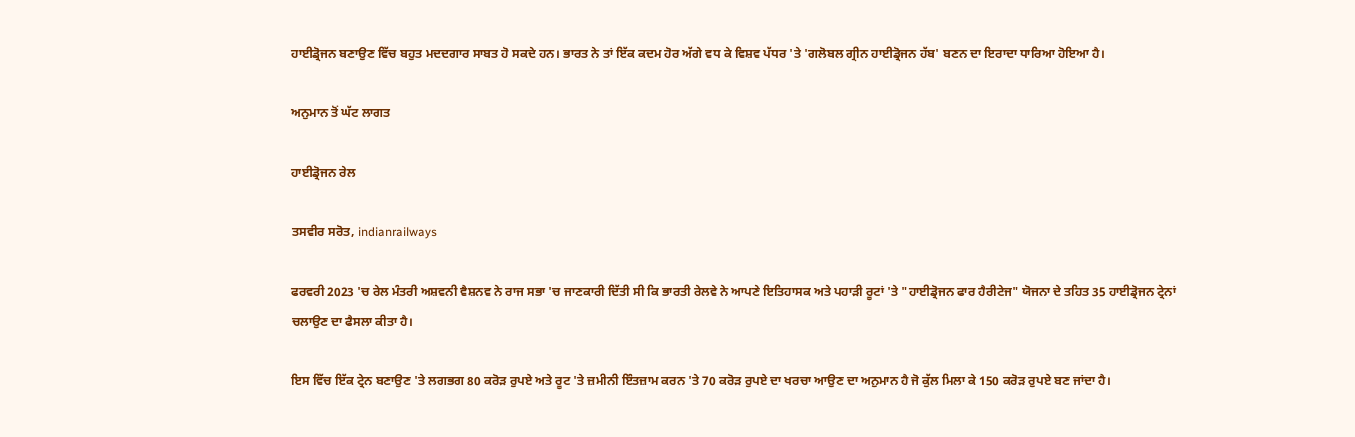ਹਾਈਡ੍ਰੋਜਨ ਬਣਾਉਣ ਵਿੱਚ ਬਹੁਤ ਮਦਦਗਾਰ ਸਾਬਤ ਹੋ ਸਕਦੇ ਹਨ। ਭਾਰਤ ਨੇ ਤਾਂ ਇੱਕ ਕਦਮ ਹੋਰ ਅੱਗੇ ਵਧ ਕੇ ਵਿਸ਼ਵ ਪੱਧਰ 'ਤੇ 'ਗਲੋਬਲ ਗ੍ਰੀਨ ਹਾਈਡ੍ਰੋਜਨ ਹੱਬ' ਬਣਨ ਦਾ ਇਰਾਦਾ ਧਾਰਿਆ ਹੋਇਆ ਹੈ।

ਅਨੁਮਾਨ ਤੋਂ ਘੱਟ ਲਾਗਤ

ਹਾਈਡ੍ਰੋਜਨ ਰੇਲ

ਤਸਵੀਰ ਸਰੋਤ, indianrailways

ਫਰਵਰੀ 2023 'ਚ ਰੇਲ ਮੰਤਰੀ ਅਸ਼ਵਨੀ ਵੈਸ਼ਨਵ ਨੇ ਰਾਜ ਸਭਾ 'ਚ ਜਾਣਕਾਰੀ ਦਿੱਤੀ ਸੀ ਕਿ ਭਾਰਤੀ ਰੇਲਵੇ ਨੇ ਆਪਣੇ ਇਤਿਹਾਸਕ ਅਤੇ ਪਹਾੜੀ ਰੂਟਾਂ 'ਤੇ "ਹਾਈਡ੍ਰੋਜਨ ਫਾਰ ਹੈਰੀਟੇਜ" ਯੋਜਨਾ ਦੇ ਤਹਿਤ 35 ਹਾਈਡ੍ਰੋਜਨ ਟ੍ਰੇਨਾਂ ਚਲਾਉਣ ਦਾ ਫੈਸਲਾ ਕੀਤਾ ਹੈ।

ਇਸ ਵਿੱਚ ਇੱਕ ਟ੍ਰੇਨ ਬਣਾਉਣ 'ਤੇ ਲਗਭਗ 80 ਕਰੋੜ ਰੁਪਏ ਅਤੇ ਰੂਟ 'ਤੇ ਜ਼ਮੀਨੀ ਇੰਤਜ਼ਾਮ ਕਰਨ 'ਤੇ 70 ਕਰੋੜ ਰੁਪਏ ਦਾ ਖਰਚਾ ਆਉਣ ਦਾ ਅਨੁਮਾਨ ਹੈ ਜੋ ਕੁੱਲ ਮਿਲਾ ਕੇ 150 ਕਰੋੜ ਰੁਪਏ ਬਣ ਜਾਂਦਾ ਹੈ।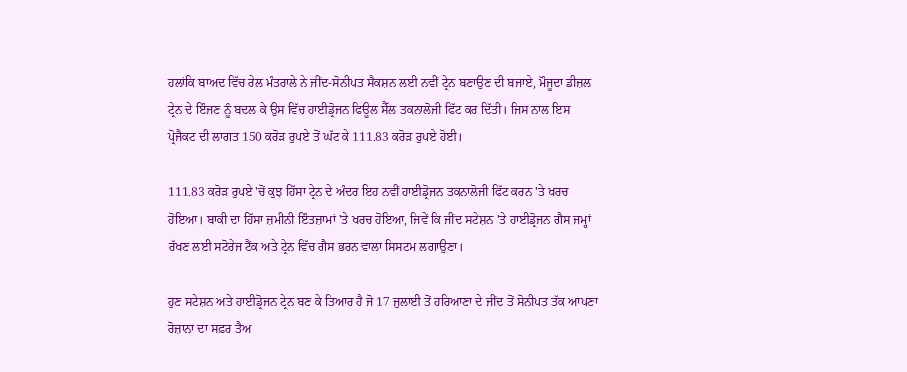ਹਲਾਂਕਿ ਬਾਅਦ ਵਿੱਚ ਰੇਲ ਮੰਤਰਾਲੇ ਨੇ ਜੀਂਦ-ਸੋਨੀਪਤ ਸੈਕਸ਼ਨ ਲਈ ਨਵੀਂ ਟ੍ਰੇਨ ਬਣਾਉਣ ਦੀ ਬਜਾਏ, ਮੌਜੂਦਾ ਡੀਜ਼ਲ ਟ੍ਰੇਨ ਦੇ ਇੰਜਣ ਨੂੰ ਬਦਲ ਕੇ ਉਸ ਵਿੱਚ ਹਾਈਡ੍ਰੋਜਨ ਫਿਊਲ ਸੈੱਲ ਤਕਨਾਲੋਜੀ ਫਿੱਟ ਕਰ ਦਿੱਤੀ। ਜਿਸ ਨਾਲ ਇਸ ਪ੍ਰੋਜੈਕਟ ਦੀ ਲਾਗਤ 150 ਕਰੋੜ ਰੁਪਏ ਤੋਂ ਘੱਟ ਕੇ 111.83 ਕਰੋੜ ਰੁਪਏ ਹੋਈ।

111.83 ਕਰੋੜ ਰੁਪਏ 'ਚੋਂ ਕੁਝ ਹਿੱਸਾ ਟ੍ਰੇਨ ਦੇ ਅੰਦਰ ਇਹ ਨਵੀਂ ਹਾਈਡ੍ਰੋਜਨ ਤਕਨਾਲੋਜੀ ਫਿੱਟ ਕਰਨ 'ਤੇ ਖਰਚ ਹੋਇਆ। ਬਾਕੀ ਦਾ ਹਿੱਸਾ ਜ਼ਮੀਨੀ ਇੰਤਜ਼ਾਮਾਂ 'ਤੇ ਖਰਚ ਹੋਇਆ, ਜਿਵੇਂ ਕਿ ਜੀਂਦ ਸਟੇਸ਼ਨ 'ਤੇ ਹਾਈਡ੍ਰੋਜਨ ਗੈਸ ਜਮ੍ਹਾਂ ਰੱਖਣ ਲਈ ਸਟੋਰੇਜ ਟੈਂਕ ਅਤੇ ਟ੍ਰੇਨ ਵਿੱਚ ਗੈਸ ਭਰਨ ਵਾਲਾ ਸਿਸਟਮ ਲਗਾਉਣਾ।

ਹੁਣ ਸਟੇਸ਼ਨ ਅਤੇ ਹਾਈਡ੍ਰੋਜਨ ਟ੍ਰੇਨ ਬਣ ਕੇ ਤਿਆਰ ਹੈ ਜੋ 17 ਜੁਲਾਈ ਤੋਂ ਹਰਿਆਣਾ ਦੇ ਜੀਂਦ ਤੋਂ ਸੋਨੀਪਤ ਤੱਕ ਆਪਣਾ ਰੋਜ਼ਾਨਾ ਦਾ ਸਫ਼ਰ ਤੈਅ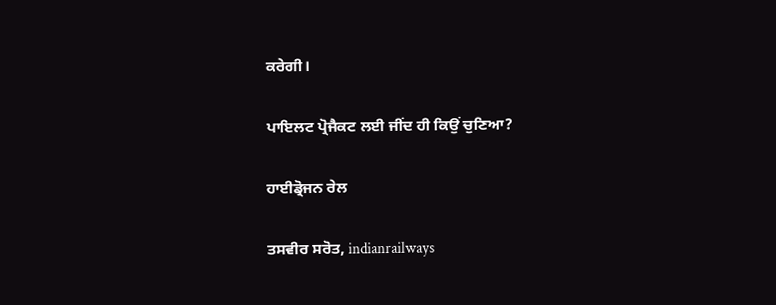ਕਰੇਗੀ।

ਪਾਇਲਟ ਪ੍ਰੋਜੈਕਟ ਲਈ ਜੀਂਦ ਹੀ ਕਿਉਂ ਚੁਣਿਆ?

ਹਾਈਡ੍ਰੋਜਨ ਰੇਲ

ਤਸਵੀਰ ਸਰੋਤ, indianrailways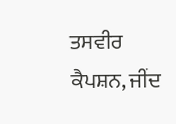ਤਸਵੀਰ ਕੈਪਸ਼ਨ, ਜੀਂਦ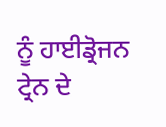ਨੂੰ ਹਾਈਡ੍ਰੋਜਨ ਟ੍ਰੇਨ ਦੇ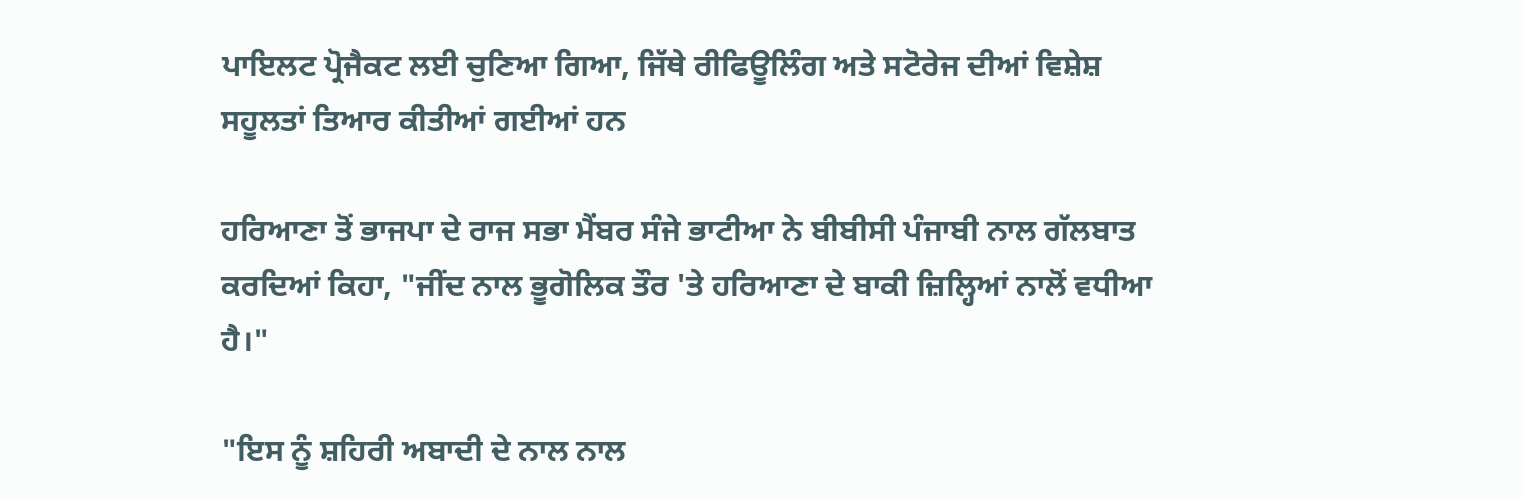ਪਾਇਲਟ ਪ੍ਰੋਜੈਕਟ ਲਈ ਚੁਣਿਆ ਗਿਆ, ਜਿੱਥੇ ਰੀਫਿਊਲਿੰਗ ਅਤੇ ਸਟੋਰੇਜ ਦੀਆਂ ਵਿਸ਼ੇਸ਼ ਸਹੂਲਤਾਂ ਤਿਆਰ ਕੀਤੀਆਂ ਗਈਆਂ ਹਨ

ਹਰਿਆਣਾ ਤੋਂ ਭਾਜਪਾ ਦੇ ਰਾਜ ਸਭਾ ਮੈਂਬਰ ਸੰਜੇ ਭਾਟੀਆ ਨੇ ਬੀਬੀਸੀ ਪੰਜਾਬੀ ਨਾਲ ਗੱਲਬਾਤ ਕਰਦਿਆਂ ਕਿਹਾ, "ਜੀਂਦ ਨਾਲ ਭੂਗੋਲਿਕ ਤੌਰ 'ਤੇ ਹਰਿਆਣਾ ਦੇ ਬਾਕੀ ਜ਼ਿਲ੍ਹਿਆਂ ਨਾਲੋਂ ਵਧੀਆ ਹੈ।"

"ਇਸ ਨੂੰ ਸ਼ਹਿਰੀ ਅਬਾਦੀ ਦੇ ਨਾਲ ਨਾਲ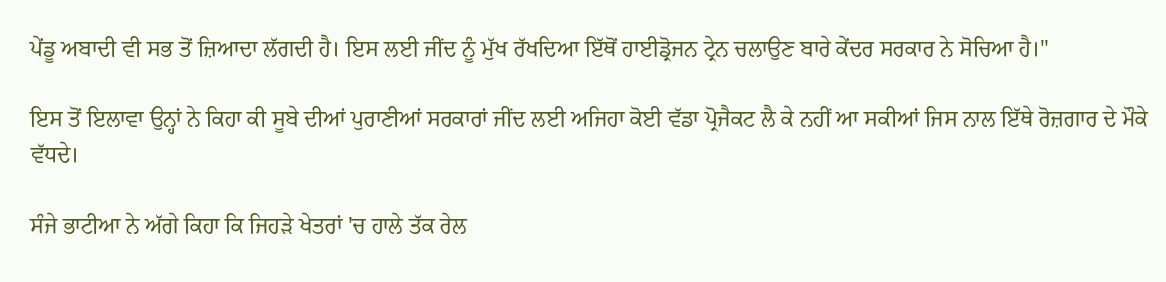ਪੇਂਡੂ ਅਬਾਦੀ ਵੀ ਸਭ ਤੋਂ ਜ਼ਿਆਦਾ ਲੱਗਦੀ ਹੈ। ਇਸ ਲਈ ਜੀਂਦ ਨੂੰ ਮੁੱਖ ਰੱਖਦਿਆ ਇੱਥੋਂ ਹਾਈਡ੍ਰੋਜਨ ਟ੍ਰੇਨ ਚਲਾਉਣ ਬਾਰੇ ਕੇਂਦਰ ਸਰਕਾਰ ਨੇ ਸੋਚਿਆ ਹੈ।"

ਇਸ ਤੋਂ ਇਲਾਵਾ ਉਨ੍ਹਾਂ ਨੇ ਕਿਹਾ ਕੀ ਸੂਬੇ ਦੀਆਂ ਪੁਰਾਣੀਆਂ ਸਰਕਾਰਾਂ ਜੀਂਦ ਲਈ ਅਜਿਹਾ ਕੋਈ ਵੱਡਾ ਪ੍ਰੋਜੈਕਟ ਲੈ ਕੇ ਨਹੀਂ ਆ ਸਕੀਆਂ ਜਿਸ ਨਾਲ ਇੱਥੇ ਰੋਜ਼ਗਾਰ ਦੇ ਮੌਕੇ ਵੱਧਦੇ।

ਸੰਜੇ ਭਾਟੀਆ ਨੇ ਅੱਗੇ ਕਿਹਾ ਕਿ ਜਿਹੜੇ ਖੇਤਰਾਂ 'ਚ ਹਾਲੇ ਤੱਕ ਰੇਲ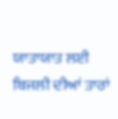ਯਾਤਾਯਾਤ ਲਈ ਬਿਜਲੀ ਦੀਆਂ ਤਾਰਾਂ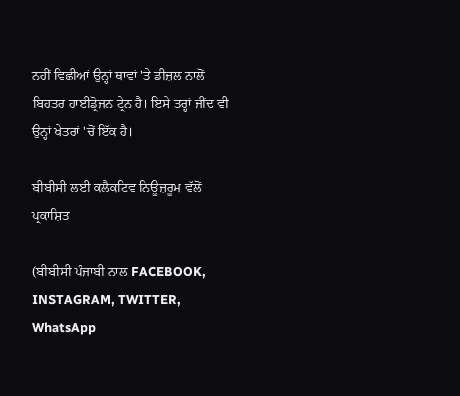ਨਹੀਂ ਵਿਛੀਆਂ ਉਨ੍ਹਾਂ ਥਾਵਾਂ 'ਤੇ ਡੀਜ਼ਲ ਨਾਲੋਂ ਬਿਹਤਰ ਹਾਈਡ੍ਰੋਜਨ ਟ੍ਰੇਨ ਹੈ। ਇਸੇ ਤਰ੍ਹਾਂ ਜੀਂਦ ਵੀ ਉਨ੍ਹਾਂ ਖੇਤਰਾਂ 'ਚੋਂ ਇੱਕ ਹੈ।

ਬੀਬੀਸੀ ਲਈ ਕਲੈਕਟਿਵ ਨਿਊਜ਼ਰੂਮ ਵੱਲੋਂ ਪ੍ਰਕਾਸ਼ਿਤ

(ਬੀਬੀਸੀ ਪੰਜਾਬੀ ਨਾਲ FACEBOOK, INSTAGRAM, TWITTER, WhatsApp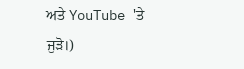ਅਤੇ YouTube 'ਤੇ ਜੁੜੋ।)